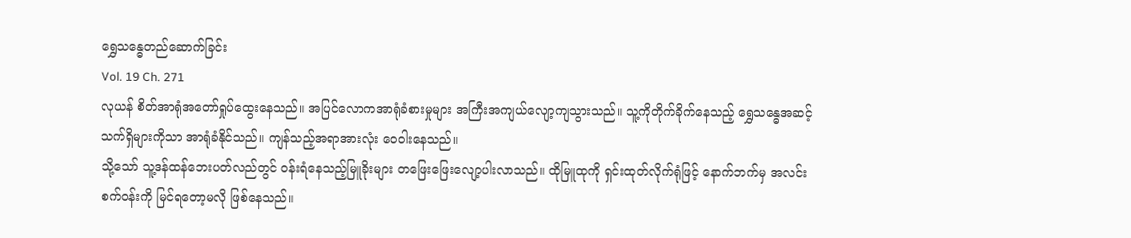ရွှေသန္ဓေတည်ဆောက်ခြင်း
Vol. 19 Ch. 271
လုယန် စိတ်အာရုံအတော်ရှုပ်ထွေးနေသည်။ အပြင်လောကအာရုံခံစားမှုများ အကြီးအကျယ်လျော့ကျသွားသည်။ သူ့ကိုတိုက်ခိုက်နေသည့် ရွှေသန္ဓေအဆင့်သက်ရှိများကိုသာ အာရုံခံနိုင်သည်။ ကျန်သည့်အရာအားလုံး ဝေဝါးနေသည်။
သို့သော် သူ့ဒန်ထန်ဘေးပတ်လည်တွင် ဝန်းရံနေသည့်မြူခိုးများ တဖြေးဖြေးလျော့ပါးလာသည်။ ထိုမြူထုကို ရှင်းထုတ်လိုက်ရုံဖြင့် နောက်ဘက်မှ အလင်းစက်ဝန်းကို မြင်ရတော့မလို ဖြစ်နေသည်။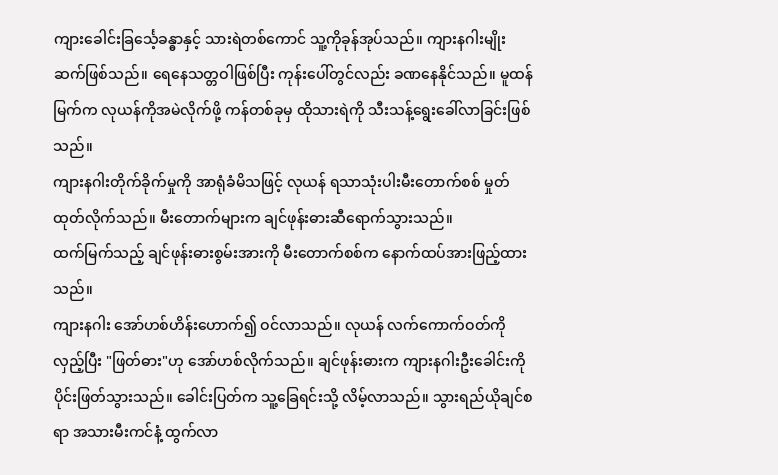ကျားခေါင်းခြင်္သေ့ခန္ဓာနှင့် သားရဲတစ်ကောင် သူ့ကိုခုန်အုပ်သည်။ ကျားနဂါးမျိုးဆက်ဖြစ်သည်။ ရေနေသတ္တဝါဖြစ်ပြီး ကုန်းပေါ်တွင်လည်း ခဏနေနိုင်သည်။ မူထန်မြက်က လုယန်ကိုအမဲလိုက်ဖို့ ကန်တစ်ခုမှ ထိုသားရဲကို သီးသန့်ရွေးခေါ်လာခြင်းဖြစ်သည်။
ကျားနဂါးတိုက်ခိုက်မှုကို အာရုံခံမိသဖြင့် လုယန် ရသာသုံးပါးမီးတောက်စစ် မှုတ်ထုတ်လိုက်သည်။ မီးတောက်များက ချင်ဖုန်းဓားဆီရောက်သွားသည်။
ထက်မြက်သည့် ချင်ဖုန်းဓားစွမ်းအားကို မီးတောက်စစ်က နောက်ထပ်အားဖြည့်ထားသည်။
ကျားနဂါး အော်ဟစ်ဟိန်းဟောက်၍ ဝင်လာသည်။ လုယန် လက်ကောက်ဝတ်ကိုလှည့်ပြီး "ဖြတ်ဓား"ဟု အော်ဟစ်လိုက်သည်။ ချင်ဖုန်းဓားက ကျားနဂါးဦးခေါင်းကို ပိုင်းဖြတ်သွားသည်။ ခေါင်းပြတ်က သူ့ခြေရင်းသို့ လိမ့်လာသည်။ သွားရည်ယိုချင်စရာ အသားမီးကင်နံ့ ထွက်လာ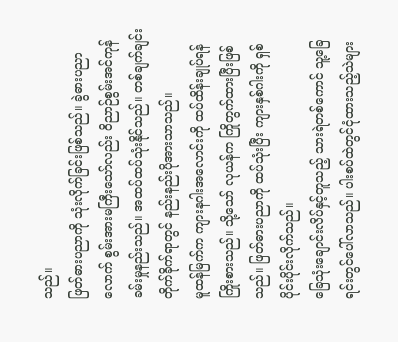သည်။
ဖြတ်ဓားပညာကို သုံးလိုက်ခြင်းဖြစ်သည်။ ခွဲဓားပညာလောက် စွမ်းအားမကြီးသော်လည်း ဝိညာဉ်စွမ်းအင်ကုန်ခမ်းမှုနည်းသည်။ အထပ်ထပ်သုံးနိုင်သည်။ တစ်ချက်ချင်းတိုက်ခိုက်ရာတွင် နည်းနည်းပိုအားသာသည်။
မူထန်မြက်က ကျားနဂါးအလောင်းကို ထပ်ထိန်းချုပ်ရန် ကြိုးစားသည်။ သို့သော် လုယန်က ကြိုတွက်ထားပြီးဖြစ်သည်။ ဖြတ်ဓားပညာကို ထပ်သုံးပြီး ကျားနှစ်ဂါးကို ရှစ်ပိုင်းပိုင်းလိုက်သည်။
ခြေသုံးချောင်းလိပ်နှင့်တူသည့် သားရဲတစ်ကောင် သူ့ခြေရင်းတွင်ပေါ်လာသည်။ ပါးစပ်ထဲတွင်ငုံထားသည့်သဲများ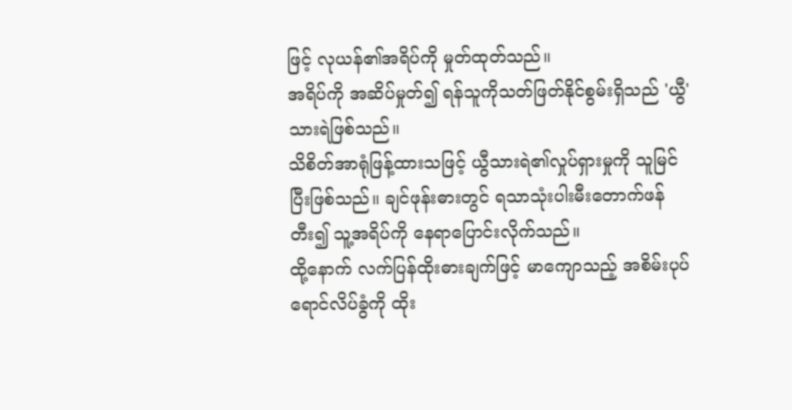ဖြင့် လုယန်၏အရိပ်ကို မှုတ်ထုတ်သည်။
အရိပ်ကို အဆိပ်မှုတ်၍ ရန်သူကိုသတ်ဖြတ်နိုင်စွမ်းရှိသည် 'ယွီ'သားရဲဖြစ်သည်။
သိစိတ်အာရုံဖြန့်ထားသဖြင့် ယွီသားရဲ၏လှုပ်ရှားမှုကို သူမြင်ပြီးဖြစ်သည်။ ချင်ဖုန်းဓားတွင် ရသာသုံးပါးမီးတောက်ဖန်တီး၍ သူ့အရိပ်ကို နေရာပြောင်းလိုက်သည်။
ထို့နောက် လက်ပြန်ထိုးဓားချက်ဖြင့် မာကျောသည့် အစိမ်းပုပ်ရောင်လိပ်ခွံကို ထိုး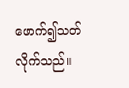ဖောက်၍သတ်လိုက်သည်။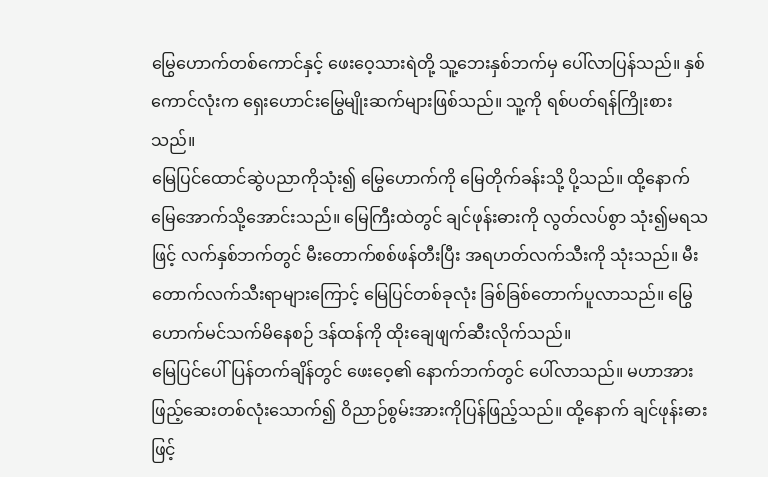မြွေဟောက်တစ်ကောင်နှင့် ဖေးဝေ့သားရဲတို့ သူ့ဘေးနှစ်ဘက်မှ ပေါ်လာပြန်သည်။ နှစ်ကောင်လုံးက ရှေးဟောင်းမြွေမျိုးဆက်များဖြစ်သည်။ သူ့ကို ရစ်ပတ်ရန်ကြိုးစားသည်။
မြေပြင်ထောင်ဆွဲပညာကိုသုံး၍ မြွေဟောက်ကို မြေတိုက်ခန်းသို့ ပို့သည်။ ထို့နောက် မြေအောက်သို့အောင်းသည်။ မြေကြီးထဲတွင် ချင်ဖုန်းဓားကို လွတ်လပ်စွာ သုံး၍မရသဖြင့် လက်နှစ်ဘက်တွင် မီးတောက်စစ်ဖန်တီးပြီး အရဟတ်လက်သီးကို သုံးသည်။ မီးတောက်လက်သီးရာများကြောင့် မြေပြင်တစ်ခုလုံး ခြစ်ခြစ်တောက်ပူလာသည်။ မြွေဟောက်မင်သက်မိနေစဉ် ဒန်ထန်ကို ထိုးချေဖျက်ဆီးလိုက်သည်။
မြေပြင်ပေါ်ပြန်တက်ချိန်တွင် ဖေးဝေ့၏ နောက်ဘက်တွင် ပေါ်လာသည်။ မဟာအားဖြည့်ဆေးတစ်လုံးသောက်၍ ဝိညာဉ်စွမ်းအားကိုပြန်ဖြည့်သည်။ ထို့နောက် ချင်ဖုန်းဓားဖြင့်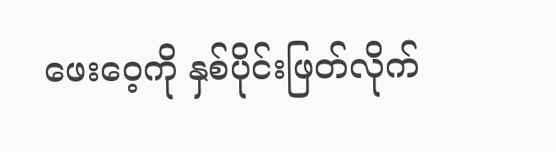ဖေးဝေ့ကို နှစ်ပိုင်းဖြတ်လိုက်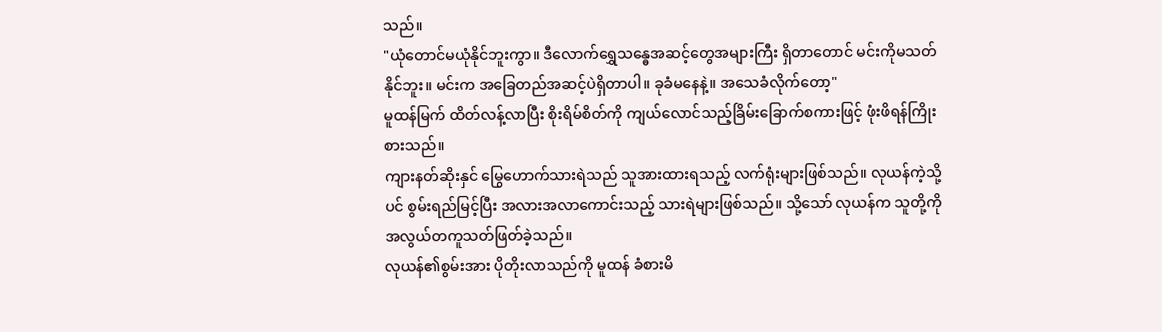သည်။
"ယုံတောင်မယုံနိုင်ဘူးကွာ။ ဒီလောက်ရွှေသန္ဓေအဆင့်တွေအများကြီး ရှိတာတောင် မင်းကိုမသတ်နိုင်ဘူး။ မင်းက အခြေတည်အဆင့်ပဲရှိတာပါ။ ခုခံမနေနဲ့။ အသေခံလိုက်တော့"
မူထန်မြက် ထိတ်လန့်လာပြီး စိုးရိမ်စိတ်ကို ကျယ်လောင်သည့်ခြိမ်းခြောက်စကားဖြင့် ဖုံးဖိရန်ကြိုးစားသည်။
ကျားနတ်ဆိုးနှင် မြွေဟောက်သားရဲသည် သူအားထားရသည့် လက်ရုံးများဖြစ်သည်။ လုယန်ကဲ့သို့ပင် စွမ်းရည်မြင့်ပြီး အလားအလာကောင်းသည့် သားရဲများဖြစ်သည်။ သို့သော် လုယန်က သူတို့ကို အလွယ်တကူသတ်ဖြတ်ခဲ့သည်။
လုယန်၏စွမ်းအား ပိုတိုးလာသည်ကို မူထန် ခံစားမိ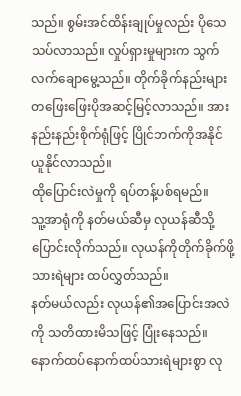သည်။ စွမ်းအင်ထိန်းချုပ်မှုလည်း ပိုသေသပ်လာသည်။ လှုပ်ရှားမှုများက သွက်လက်ချောမွေ့သည်။ တိုက်ခိုက်နည်းများ တဖြေးဖြေးပိုအဆင့်မြင့်လာသည်။ အားနည်းနည်းစိုက်ရုံဖြင့် ပြိုင်ဘက်ကိုအနိုင်ယူနိုင်လာသည်။
ထိုပြောင်းလဲမှုကို ရပ်တန့်ပစ်ရမည်။
သူ့အာရုံကို နတ်မယ်ဆီမှ လုယန်ဆီသို့ ပြောင်းလိုက်သည်။ လုယန်ကိုတိုက်ခိုက်ဖို့ သားရဲများ ထပ်လွှတ်သည်။
နတ်မယ်လည်း လုယန်၏အပြောင်းအလဲကို သတိထားမိသဖြင့် ပြုံးနေသည်။
နောက်ထပ်နောက်ထပ်သားရဲများစွာ လု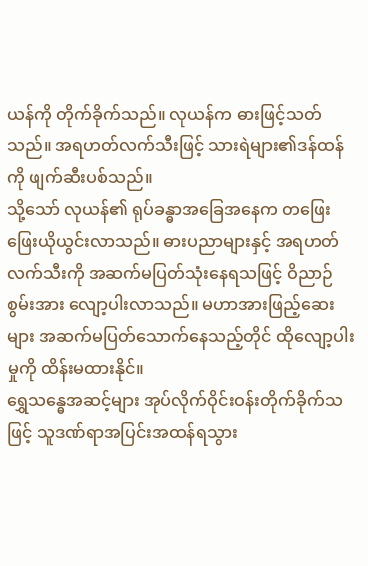ယန်ကို တိုက်ခိုက်သည်။ လုယန်က ဓားဖြင့်သတ်သည်။ အရဟတ်လက်သီးဖြင့် သားရဲများ၏ဒန်ထန်ကို ဖျက်ဆီးပစ်သည်။
သို့သော် လုယန်၏ ရုပ်ခန္ဓာအခြေအနေက တဖြေးဖြေးယိုယွင်းလာသည်။ ဓားပညာများနှင့် အရဟတ်လက်သီးကို အဆက်မပြတ်သုံးနေရသဖြင့် ဝိညာဉ်စွမ်းအား လျော့ပါးလာသည်။ မဟာအားဖြည့်ဆေးများ အဆက်မပြတ်သောက်နေသည့်တိုင် ထိုလျော့ပါးမှုကို ထိန်းမထားနိုင်။
ရွှေသန္ဓေအဆင့်များ အုပ်လိုက်ဝိုင်းဝန်းတိုက်ခိုက်သဖြင့် သူဒဏ်ရာအပြင်းအထန်ရသွား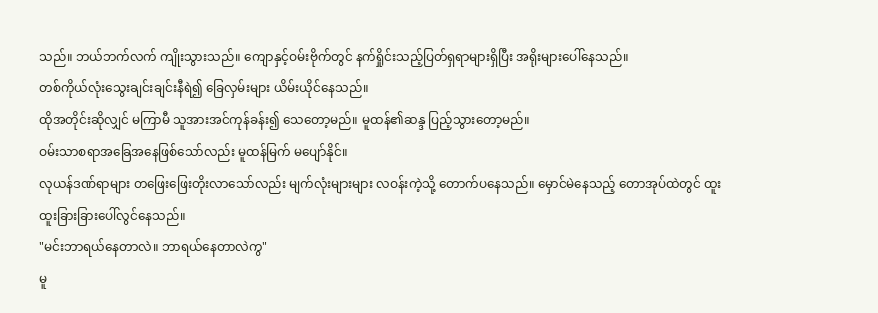သည်။ ဘယ်ဘက်လက် ကျိုးသွားသည်။ ကျောနှင့်ဝမ်းဗိုက်တွင် နက်ရှိုင်းသည့်ပြတ်ရှရာများရှိပြီး အရိုးများပေါ်နေသည်။
တစ်ကိုယ်လုံးသွေးချင်းချင်းနီရဲ၍ ခြေလှမ်းများ ယိမ်းယိုင်နေသည်။
ထိုအတိုင်းဆိုလျှင် မကြာမီ သူအားအင်ကုန်ခန်း၍ သေတော့မည်။ မူထန်၏ဆန္ဒ ပြည့်သွားတော့မည်။
ဝမ်းသာစရာအခြေအနေဖြစ်သော်လည်း မူထန်မြက် မပျော်နိုင်။
လုယန်ဒဏ်ရာများ တဖြေးဖြေးတိုးလာသော်လည်း မျက်လုံးများများ လဝန်းကဲ့သို့ တောက်ပနေသည်။ မှောင်မဲနေသည့် တောအုပ်ထဲတွင် ထူးထူးခြားခြားပေါ်လွင်နေသည်။
"မင်းဘာရယ်နေတာလဲ။ ဘာရယ်နေတာလဲကွ"
မူ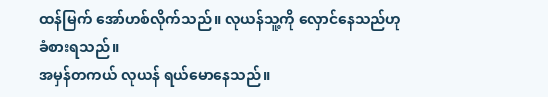ထန်မြက် အော်ဟစ်လိုက်သည်။ လုယန်သူ့ကို လှောင်နေသည်ဟု ခံစားရသည်။
အမှန်တကယ် လုယန် ရယ်မောနေသည်။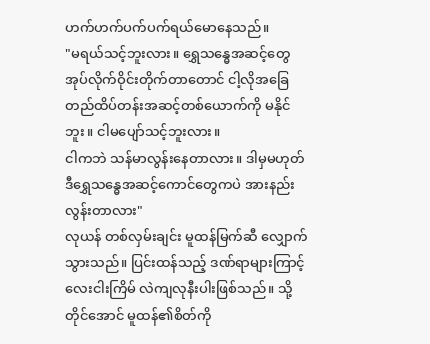ဟက်ဟက်ပက်ပက်ရယ်မောနေသည်။
"မရယ်သင့်ဘူးလား။ ရွှေသန္ဓေအဆင့်တွေအုပ်လိုက်ဝိုင်းတိုက်တာတောင် ငါ့လိုအခြေတည်ထိပ်တန်းအဆင့်တစ်ယောက်ကို မနိုင်ဘူး။ ငါမပျော်သင့်ဘူးလား။
ငါကဘဲ သန်မာလွန်းနေတာလား။ ဒါမှမဟုတ် ဒီရွှေသန္ဓေအဆင့်ကောင်တွေကပဲ အားနည်းလွန်းတာလား"
လုယန် တစ်လှမ်းချင်း မူထန်မြက်ဆီ လျှောက်သွားသည်။ ပြင်းထန်သည့် ဒဏ်ရာများကြာင့် လေးငါးကြိမ် လဲကျလုနီးပါးဖြစ်သည်။ သို့တိုင်အောင် မူထန်၏စိတ်ကို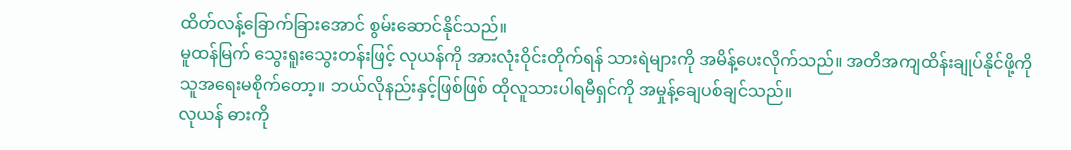ထိတ်လန့်ခြောက်ခြားအောင် စွမ်းဆောင်နိုင်သည်။
မူထန်မြက် သွေးရူးသွေးတန်းဖြင့် လုယန်ကို အားလုံးဝိုင်းတိုက်ရန် သားရဲများကို အမိန့်ပေးလိုက်သည်။ အတိအကျထိန်းချုပ်နိုင်ဖို့ကို သူအရေးမစိုက်တော့။ ဘယ်လိုနည်းနှင့်ဖြစ်ဖြစ် ထိုလူသားပါရမီရှင်ကို အမှုန့်ချေပစ်ချင်သည်။
လုယန် ဓားကို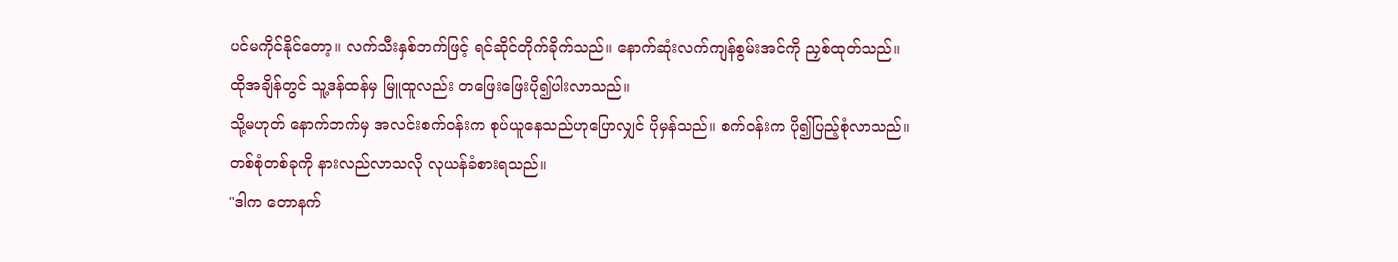ပင်မကိုင်နိုင်တော့။ လက်သီးနှစ်ဘက်ဖြင့် ရင်ဆိုင်တိုက်ခိုက်သည်။ နောက်ဆုံးလက်ကျန်စွမ်းအင်ကို ညှစ်ထုတ်သည်။
ထိုအချိန်တွင် သူ့ဒန်ထန်မှ မြူထူလည်း တဖြေးဖြေးပို၍ပါးလာသည်။
သို့မဟုတ် နောက်ဘက်မှ အလင်းစက်ဝန်းက စုပ်ယူနေသည်ဟုပြောလျှင် ပိုမှန်သည်။ စက်ဝန်းက ပို၍ပြည့်စုံလာသည်။
တစ်စုံတစ်ခုကို နားလည်လာသလို လုယန်ခံစားရသည်။
"ဒါက တောနက်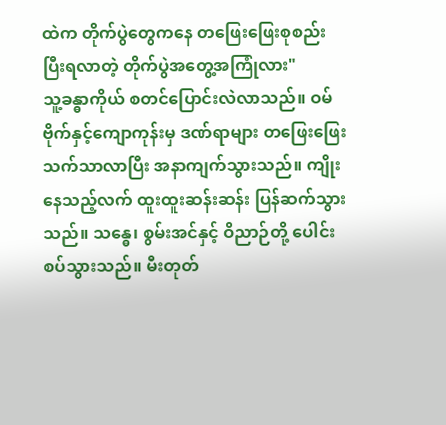ထဲက တိုက်ပွဲတွေကနေ တဖြေးဖြေးစုစည်းပြီးရလာတဲ့ တိုက်ပွဲအတွေ့အကြုံလား"
သူ့ခန္ဓာကိုယ် စတင်ပြောင်းလဲလာသည်။ ဝမ်ဗိုက်နှင့်ကျောကုန်းမှ ဒဏ်ရာများ တဖြေးဖြေးသက်သာလာပြီး အနာကျက်သွားသည်။ ကျိုးနေသည့်လက် ထူးထူးဆန်းဆန်း ပြန်ဆက်သွားသည်။ သန္ဓေ၊ စွမ်းအင်နှင့် ဝိညာဉ်တို့ ပေါင်းစပ်သွားသည်။ မီးတုတ်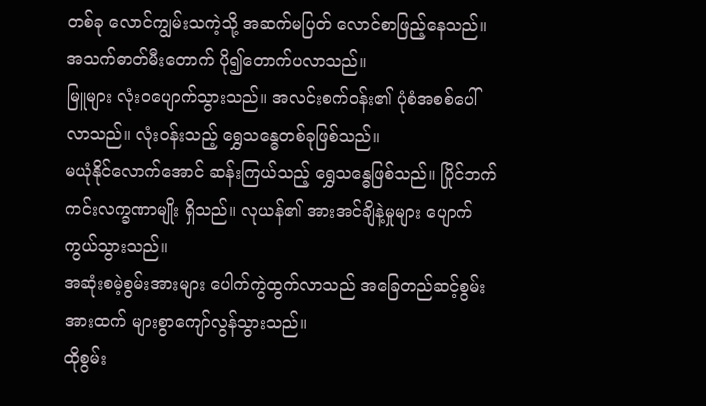တစ်ခု လောင်ကျွမ်းသကဲ့သို့ အဆက်မပြတ် လောင်စာဖြည့်နေသည်။ အသက်ဓာတ်မီးတောက် ပို၍တောက်ပလာသည်။
မြူများ လုံးဝပျောက်သွားသည်။ အလင်းစက်ဝန်း၏ ပုံစံအစစ်ပေါ်လာသည်။ လုံးဝန်းသည့် ရွှေသန္ဓေတစ်ခုဖြစ်သည်။
မယုံနိုင်လောက်အောင် ဆန်းကြယ်သည့် ရွှေသန္ဓေဖြစ်သည်။ ပြိုင်ဘက်ကင်းလက္ခဏာမျိုး ရှိသည်။ လုယန်၏ အားအင်ချိနဲ့မှုများ ပျောက်ကွယ်သွားသည်။
အဆုံးစမဲ့စွမ်းအားများ ပေါက်ကွဲထွက်လာသည် အခြေတည်ဆင့်စွမ်းအားထက် များစွာကျော်လွန်သွားသည်။
ထိုစွမ်း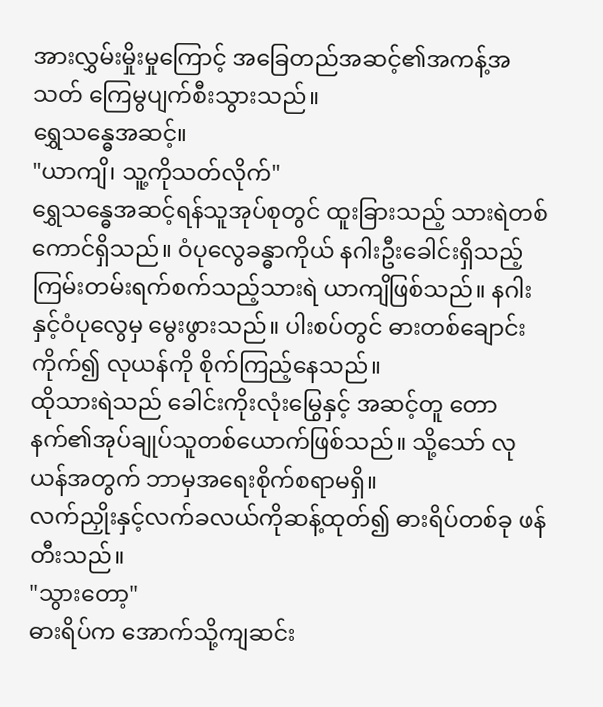အားလွှမ်းမှိုးမှုကြောင့် အခြေတည်အဆင့်၏အကန့်အသတ် ကြေမွပျက်စီးသွားသည်။
ရွှေသန္ဓေအဆင့်။
"ယာကျိ၊ သူ့ကိုသတ်လိုက်"
ရွှေသန္ဓေအဆင့်ရန်သူအုပ်စုတွင် ထူးခြားသည့် သားရဲတစ်ကောင်ရှိသည်။ ဝံပုလွေခန္ဓာကိုယ် နဂါးဦးခေါင်းရှိသည့် ကြမ်းတမ်းရက်စက်သည့်သားရဲ ယာကျိဖြစ်သည်။ နဂါးနှင့်ဝံပုလွေမှ မွေးဖွားသည်။ ပါးစပ်တွင် ဓားတစ်ချောင်းကိုက်၍ လုယန်ကို စိုက်ကြည့်နေသည်။
ထိုသားရဲသည် ခေါင်းကိုးလုံးမြွေနှင့် အဆင့်တူ တောနက်၏အုပ်ချုပ်သူတစ်ယောက်ဖြစ်သည်။ သို့သော် လုယန်အတွက် ဘာမှအရေးစိုက်စရာမရှိ။
လက်ညှိုးနှင့်လက်ခလယ်ကိုဆန့်ထုတ်၍ ဓားရိပ်တစ်ခု ဖန်တီးသည်။
"သွားတော့"
ဓားရိပ်က အောက်သို့ကျဆင်း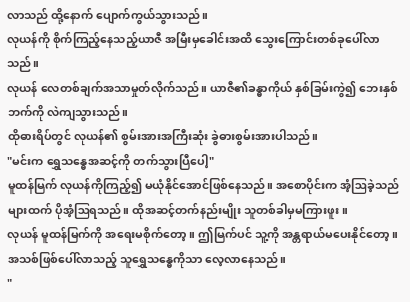လာသည် ထို့နောက် ပျောက်ကွယ်သွားသည်။
လုယန်ကို စိုက်ကြည့်နေသည့်ယာဇီ အမြီးမှခေါင်းအထိ သွေးကြောင်းတစ်ခုပေါ်လာသည်။
လုယန် လေတစ်ချက်အသာမှုတ်လိုက်သည်။ ယာဇီ၏ခန္ဓာကိုယ် နှစ်ခြမ်းကွဲ၍ ဘေးနှစ်ဘက်ကို လဲကျသွားသည်။
ထိုဓားရိပ်တွင် လုယန်၏ စွမ်းအားအကြီးဆုံး ခွဲဓားစွမ်းအားပါသည်။
"မင်းက ရွှေသန္ဓေအဆင့်ကို တက်သွားပြီပေါ့"
မူထန်မြက် လုယန်ကိုကြည့်၍ မယုံနိုင်အောင်ဖြစ်နေသည်။ အစောပိုင်းက အံ့ဩခဲ့သည်များထက် ပိုအံ့ဩရသည်။ ထိုအဆင့်တက်နည်းမျိုး သူတစ်ခါမှမကြားဖူး။
လုယန် မူထန်မြက်ကို အရေးမစိုက်တော့။ ဤမြက်ပင် သူ့ကို အန္တရာယ်မပေးနိုင်တော့။ အသစ်ဖြစ်ပေါ်လာသည့် သူရွှေသန္ဓေကိုသာ လေ့လာနေသည်။
"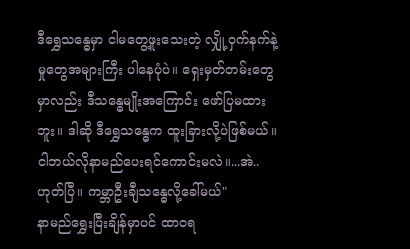ဒီရွှေသန္ဓေမှာ ငါမတွေ့ဖူးသေးတဲ့ လျှို့ဝှက်နက်နဲ့မှုတွေအများကြီး ပါနေပုံပဲ။ ရှေးမှတ်တမ်းတွေမှာလည်း ဒီသန္ဓေမျိုးအကြောင်း ဖော်ပြမထားဘူး။ ဒါဆို ဒီရွှေသန္ဓေက ထူးခြားလို့ပဲဖြစ်မယ်။ ငါဘယ်လိုနာမည်ပေးရင်ကောင်းမလဲ။...အဲ..ဟုတ်ပြီ။ ကမ္ဘာဦးချီသန္ဓေလို့ခေါ်မယ်"
နာမည်ရွှေးပြီးချိန်မှာပင် ထာဝရ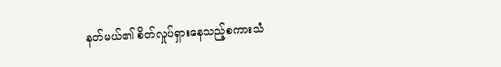နတ်မယ်၏ စိတ်လှုပ်ရှားနေသည့်စကားသံ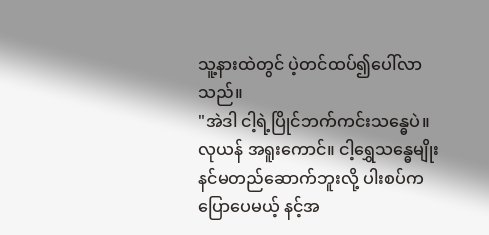သူ့နားထဲတွင် ပဲ့တင်ထပ်၍ပေါ်လာသည်။
"အဲဒါ ငါ့ရဲ့ပြိုင်ဘက်ကင်းသန္ဓေပဲ။
လုယန် အရူးကောင်။ ငါ့ရွှေသန္ဓေမျိုး နင်မတည်ဆောက်ဘူးလို့ ပါးစပ်ကပြောပေမယ့် နင့်အ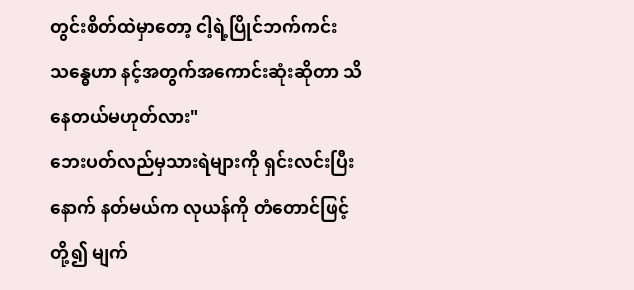တွင်းစိတ်ထဲမှာတော့ ငါ့ရဲ့ပြိုင်ဘက်ကင်းသန္ဓေဟာ နင့်အတွက်အကောင်းဆုံးဆိုတာ သိနေတယ်မဟုတ်လား"
ဘေးပတ်လည်မှသားရဲများကို ရှင်းလင်းပြီးနောက် နတ်မယ်က လုယန်ကို တံတောင်ဖြင့်တို့၍ မျက်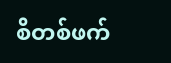စိတစ်ဖက်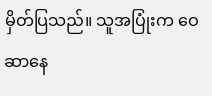မှိတ်ပြသည်။ သူအပြုံးက ဝေဆာနေ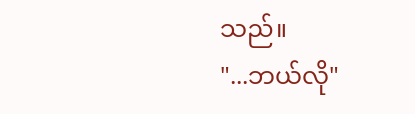သည်။
"...ဘယ်လို"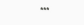***